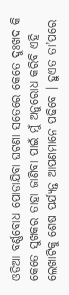ଓଡିଆ ବର୍ଣ୍ଣବୋଧ ପୋଡାଯିବା ଘଟଣା ସତେରେ କେତେ ଦୁଃଖଦ କି କେତେ ସୁଖକର ତାହା ଜାଣିବା ପାଇଁ ମୁଁ ଅନୁରୋଧ କରିବି ଏହି ଲେଖାଟିକୁ ଶେଷ ପର୍ଯ୍ୟନ୍ତ ଆପଣମାନେ ପଢିବେ । ହୁଏତ ତା’ପରେ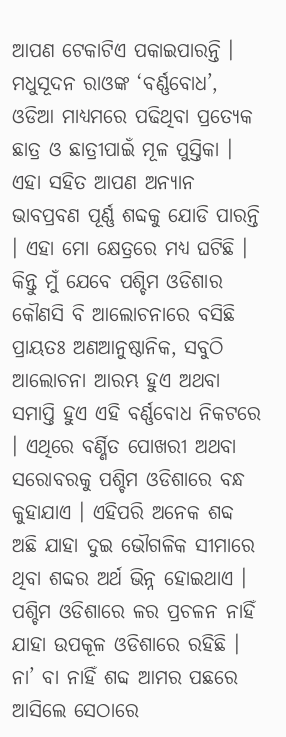ଆପଣ ଟେକାଟିଏ ପକାଇପାରନ୍ତି ।
ମଧୁସୂଦନ ରାଓଙ୍କ ‘ବର୍ଣ୍ଣବୋଧ’, ଓଡିଆ ମାଧ୍ୟମରେ ପଢିଥିବା ପ୍ରତ୍ୟେକ ଛାତ୍ର ଓ ଛାତ୍ରୀପାଇଁ ମୂଳ ପୁସ୍ତିକା । ଏହା ସହିତ ଆପଣ ଅନ୍ୟାନ ଭାବପ୍ରବଣ ପୂର୍ଣ୍ଣ ଶବ୍ଦକୁ ଯୋଡି ପାରନ୍ତି । ଏହା ମୋ କ୍ଷେତ୍ରରେ ମଧ୍ୟ ଘଟିଛି ।
କିନ୍ତୁ ମୁଁ ଯେବେ ପଶ୍ଚିମ ଓଡିଶାର କୌଣସି ବି ଆଲୋଚନାରେ ବସିଛି ପ୍ରାୟତଃ ଅଣଆନୁଷ୍ଠାନିକ, ସବୁଠି ଆଲୋଚନା ଆରମ୍ଭ ହୁଏ ଅଥବା ସମାପ୍ତି ହୁଏ ଏହି ବର୍ଣ୍ଣବୋଧ ନିକଟରେ । ଏଥିରେ ବର୍ଣ୍ଣିତ ପୋଖରୀ ଅଥବା ସରୋବରକୁ ପଶ୍ଚିମ ଓଡିଶାରେ ବନ୍ଧ କୁହାଯାଏ । ଏହିପରି ଅନେକ ଶବ୍ଦ ଅଛି ଯାହା ଦୁଇ ଭୌଗଳିକ ସୀମାରେ ଥିବା ଶବ୍ଦର ଅର୍ଥ ଭିନ୍ନ ହୋଇଥାଏ । ପଶ୍ଚିମ ଓଡିଶାରେ ଳର ପ୍ରଚଳନ ନାହିଁ ଯାହା ଉପକୂଳ ଓଡିଶାରେ ରହିଛି । ନା’ ବା ନାହିଁ ଶବ୍ଦ ଆମର ପଛରେ ଆସିଲେ ସେଠାରେ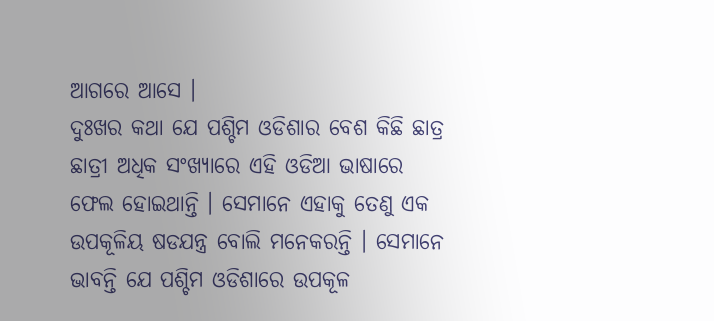ଆଗରେ ଆସେ ।
ଦୁଃଖର କଥା ଯେ ପଶ୍ଚିମ ଓଡିଶାର ବେଶ କିଛି ଛାତ୍ର ଛାତ୍ରୀ ଅଧିକ ସଂଖ୍ୟାରେ ଏହି ଓଡିଆ ଭାଷାରେ ଫେଲ ହୋଇଥାନ୍ତି । ସେମାନେ ଏହାକୁ ତେଣୁ ଏକ ଉପକୂଳିୟ ଷଡଯନ୍ତ୍ର ବୋଲି ମନେକରନ୍ତି । ସେମାନେ ଭାବନ୍ତି ଯେ ପଶ୍ଚିମ ଓଡିଶାରେ ଉପକୂଳ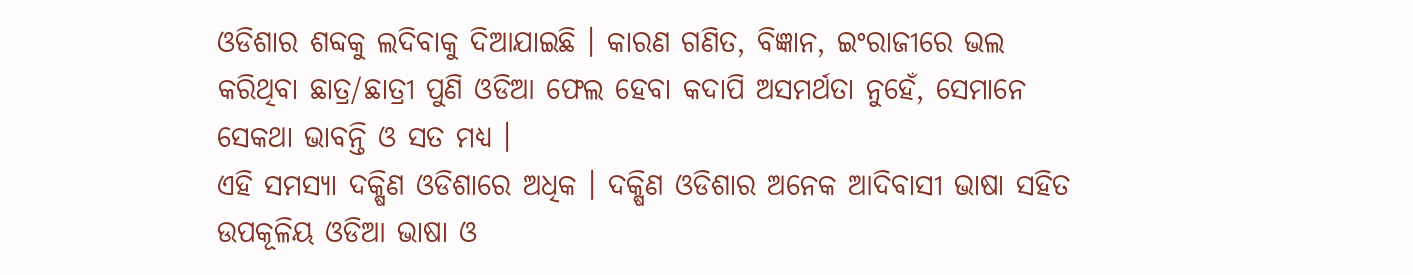ଓଡିଶାର ଶବ୍ଦକୁ ଲଦିବାକୁ ଦିଆଯାଇଛି । କାରଣ ଗଣିତ, ବିଜ୍ଞାନ, ଇଂରାଜୀରେ ଭଲ କରିଥିବା ଛାତ୍ର/ଛାତ୍ରୀ ପୁଣି ଓଡିଆ ଫେଲ ହେବା କଦାପି ଅସମର୍ଥତା ନୁହେଁ, ସେମାନେ ସେକଥା ଭାବନ୍ତି ଓ ସତ ମଧ୍ୟ ।
ଏହି ସମସ୍ୟା ଦକ୍ଷିଣ ଓଡିଶାରେ ଅଧିକ । ଦକ୍ଷିଣ ଓଡିଶାର ଅନେକ ଆଦିବାସୀ ଭାଷା ସହିତ ଉପକୂଳିୟ ଓଡିଆ ଭାଷା ଓ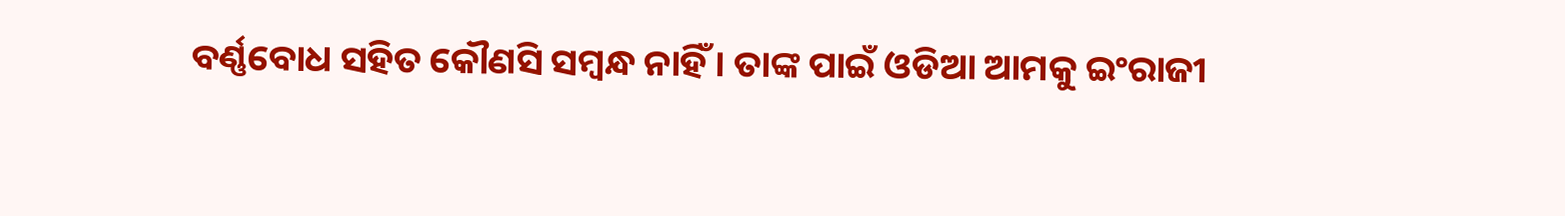ବର୍ଣ୍ଣବୋଧ ସହିତ କୌଣସି ସମ୍ବନ୍ଧ ନାହିଁ । ତାଙ୍କ ପାଇଁ ଓଡିଆ ଆମକୁ ଇଂରାଜୀ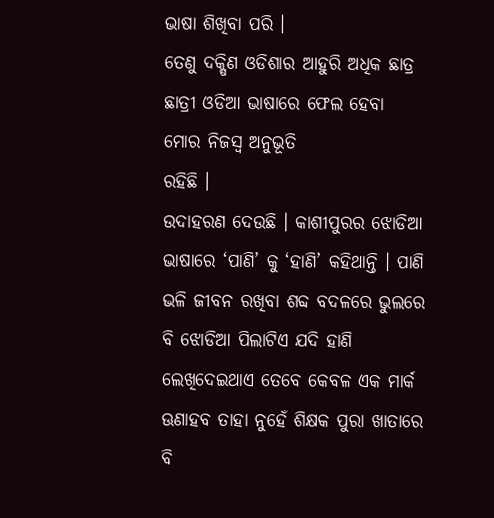ଭାଷା ଶିଖିବା ପରି ।
ତେଣୁ ଦକ୍ଷିଣ ଓଡିଶାର ଆହୁରି ଅଧିକ ଛାତ୍ର ଛାତ୍ରୀ ଓଡିଆ ଭାଷାରେ ଫେଲ ହେବା ମୋର ନିଜସ୍ଵ ଅନୁଭୂତି
ରହିଛି ।
ଉଦାହରଣ ଦେଉଛି । କାଶୀପୁରର ଝୋଡିଆ ଭାଷାରେ ‘ପାଣି’ କୁ ‘ହାଣି’ କହିଥାନ୍ତି । ପାଣି ଭଳି ଜୀବନ ରଖିବା ଶବ୍ଦ ବଦଳରେ ଭୁଲରେ ବି ଝୋଡିଆ ପିଲାଟିଏ ଯଦି ହାଣି ଲେଖିଦେଇଥାଏ ତେବେ କେବଳ ଏକ ମାର୍କ ଊଣାହବ ତାହା ନୁହେଁ ଶିକ୍ଷକ ପୁରା ଖାତାରେ ବି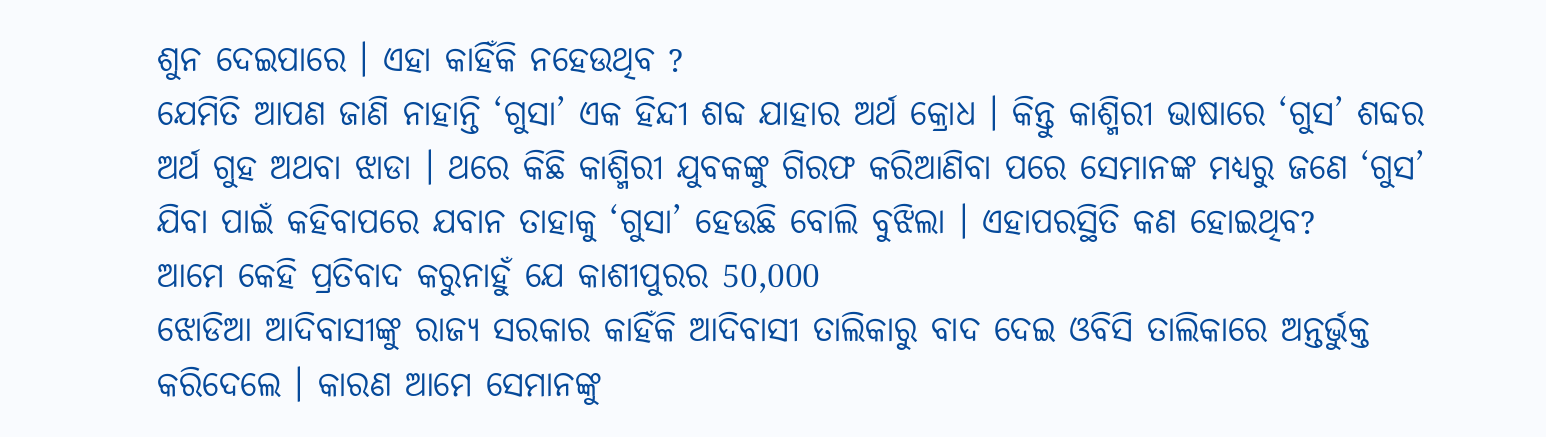ଶୁନ ଦେଇପାରେ । ଏହା କାହିଁକି ନହେଉଥିବ ?
ଯେମିତି ଆପଣ ଜାଣି ନାହାନ୍ତି ‘ଗୁସା’ ଏକ ହିନ୍ଦୀ ଶବ୍ଦ ଯାହାର ଅର୍ଥ କ୍ରୋଧ । କିନ୍ତୁ କାଶ୍ମିରୀ ଭାଷାରେ ‘ଗୁସ’ ଶବ୍ଦର ଅର୍ଥ ଗୁହ ଅଥବା ଝାଡା । ଥରେ କିଛି କାଶ୍ମିରୀ ଯୁବକଙ୍କୁ ଗିରଫ କରିଆଣିବା ପରେ ସେମାନଙ୍କ ମଧ୍ୟରୁ ଜଣେ ‘ଗୁସ’ ଯିବା ପାଇଁ କହିବାପରେ ଯବାନ ତାହାକୁ ‘ଗୁସା’ ହେଉଛି ବୋଲି ବୁଝିଲା । ଏହାପରସ୍ଥିତି କଣ ହୋଇଥିବ?
ଆମେ କେହି ପ୍ରତିବାଦ କରୁନାହୁଁ ଯେ କାଶୀପୁରର 50,000
ଝୋଡିଆ ଆଦିବାସୀଙ୍କୁ ରାଜ୍ୟ ସରକାର କାହିଁକି ଆଦିବାସୀ ତାଲିକାରୁ ବାଦ ଦେଇ ଓବିସି ତାଲିକାରେ ଅନ୍ତର୍ଭୁକ୍ତ କରିଦେଲେ । କାରଣ ଆମେ ସେମାନଙ୍କୁ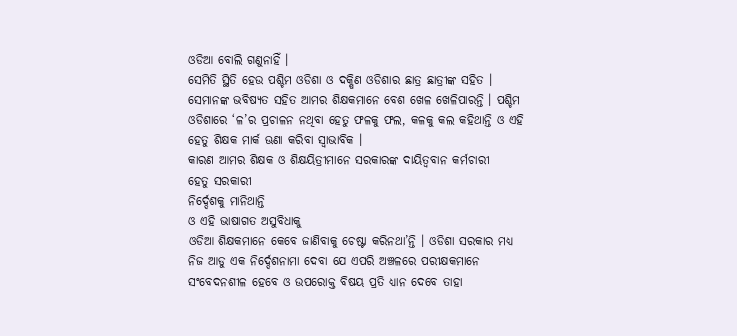ଓଡିଆ ବୋଲି ଗଣୁନାହିଁ ।
ସେମିତି ସ୍ଥିତି ହେଉ ପଶ୍ଚିମ ଓଡିଶା ଓ ଦକ୍ଷିଣ ଓଡିଶାର ଛାତ୍ର ଛାତ୍ରୀଙ୍କ ସହିତ । ସେମାନଙ୍କ ଭବିଷ୍ୟତ ସହିତ ଆମର ଶିକ୍ଷକମାନେ ବେଶ ଖେଳ ଖେଳିପାରନ୍ତି । ପଶ୍ଚିମ ଓଡିଶାରେ ‘ଳ’ର ପ୍ରଚାଳନ ନଥିବା ହେତୁ ଫଳକୁ ଫଲ, କଳକୁ କଲ କହିଥାନ୍ତି ଓ ଏହି ହେତୁ ଶିକ୍ଷକ ମାର୍କ ଊଣା କରିବା ସ୍ଵାଭାବିକ ।
କାରଣ ଆମର ଶିକ୍ଷକ ଓ ଶିକ୍ଷୟିତ୍ରୀମାନେ ସରକାରଙ୍କ ଦାୟିତ୍ଵବାନ କର୍ମଚାରୀ
ହେତୁ ସରକାରୀ
ନିର୍ଦ୍ଦେଶକୁ ମାନିଥାନ୍ତି
ଓ ଏହି ଭାଷାଗତ ଅସୁବିଧାକୁ
ଓଡିଆ ଶିକ୍ଷକମାନେ କେବେ ଜାଣିବାକୁ ଚେଷ୍ଟା କରିନଥା’ନ୍ତି । ଓଡିଶା ସରକାର ମଧ୍ୟ ନିଜ ଆଡୁ ଏକ ନିର୍ଦ୍ଦେଶନାମା ଦେବା ଯେ ଏପରି ଅଞ୍ଚଳରେ ପରୀକ୍ଷକମାନେ ସଂବେଦନଶୀଳ ହେବେ ଓ ଉପରୋକ୍ତ ବିଷୟ ପ୍ରତି ଧ୍ୟାନ ଦେବେ ତାହା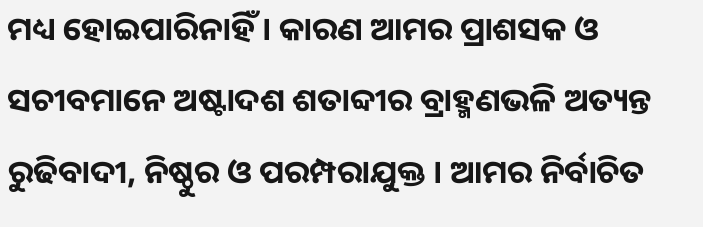ମଧ୍ୟ ହୋଇପାରିନାହିଁ । କାରଣ ଆମର ପ୍ରାଶସକ ଓ ସଚୀବମାନେ ଅଷ୍ଟାଦଶ ଶତାବ୍ଦୀର ବ୍ରାହ୍ମଣଭଳି ଅତ୍ୟନ୍ତ ରୁଢିବାଦୀ, ନିଷ୍ଠୁର ଓ ପରମ୍ପରାଯୁକ୍ତ । ଆମର ନିର୍ବାଚିତ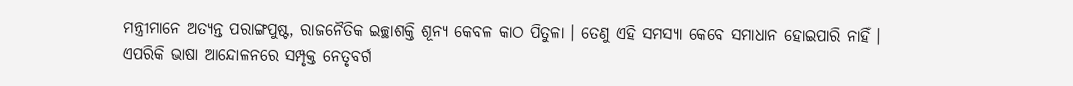ମନ୍ତ୍ରୀମାନେ ଅତ୍ୟନ୍ତ ପରାଙ୍ଗପୁଷ୍ଟ, ରାଜନୈତିକ ଇଚ୍ଛାଶକ୍ତି ଶୂନ୍ୟ କେବଳ କାଠ ପିତୁଳା । ତେଣୁ ଏହି ସମସ୍ୟା କେବେ ସମାଧାନ ହୋଇପାରି ନାହିଁ ।
ଏପରିକି ଭାଷା ଆନ୍ଦୋଳନରେ ସମ୍ପୃକ୍ତ ନେତୃବର୍ଗ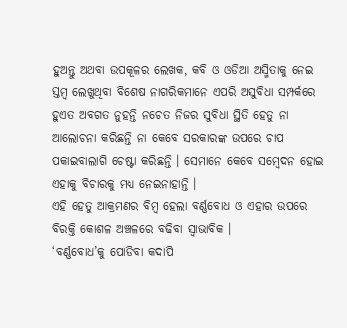ହୁଅନ୍ତୁ ଅଥବା ଉପକୂଳର ଲେଖକ, କବି ଓ ଓଡିଆ ଅସ୍ମିତାକୁ ନେଇ ସ୍ତମ୍ବ ଲେଖୁଥିବା ବିଶେଷ ନାଗରିକମାନେ ଏପରି ଅସୁବିଧା ସମ୍ପର୍କରେ ହୁଏତ ଅବଗତ ନୁହନ୍ତି ନଚେତ ନିଜର ସୁବିଧା ସ୍ଥିତି ହେତୁ ନା ଆଲୋଚନା କରିଛନ୍ତି ନା କେବେ ସରକାରଙ୍କ ଉପରେ ଚାପ ପକାଇବାଲାଗି ଚେଷ୍ଟା କରିଛନ୍ତି । ସେମାନେ କେବେ ସମ୍ବେଦନ ହୋଇ ଏହାକୁ ବିଚାରକୁ ମଧ୍ୟ ନେଇନାହାନ୍ତି ।
ଏହି ହେତୁ ଆକ୍ରମଣର ବିମ୍ବ ହେଲା ବର୍ଣ୍ଣବୋଧ ଓ ଏହାର ଉପରେ ବିରକ୍ତି କୋଶଳ ଅଞ୍ଚଳରେ ବଢିବା ସ୍ଵାଭାବିକ ।
‘ବର୍ଣ୍ଣବୋଧ’କୁ ପୋଡିବା କଦାପି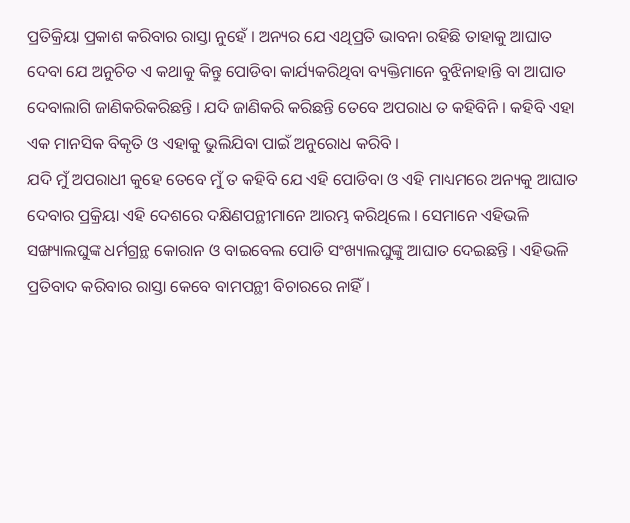ପ୍ରତିକ୍ରିୟା ପ୍ରକାଶ କରିବାର ରାସ୍ତା ନୁହେଁ । ଅନ୍ୟର ଯେ ଏଥିପ୍ରତି ଭାବନା ରହିଛି ତାହାକୁ ଆଘାତ ଦେବା ଯେ ଅନୁଚିତ ଏ କଥାକୁ କିନ୍ତୁ ପୋଡିବା କାର୍ଯ୍ୟକରିଥିବା ବ୍ୟକ୍ତିମାନେ ବୁଝିନାହାନ୍ତି ବା ଆଘାତ ଦେବାଲାଗି ଜାଣିକରିକରିଛନ୍ତି । ଯଦି ଜାଣିକରି କରିଛନ୍ତି ତେବେ ଅପରାଧ ତ କହିବିନି । କହିବି ଏହା ଏକ ମାନସିକ ବିକୃତି ଓ ଏହାକୁ ଭୁଲିଯିବା ପାଇଁ ଅନୁରୋଧ କରିବି ।
ଯଦି ମୁଁ ଅପରାଧୀ କୁହେ ତେବେ ମୁଁ ତ କହିବି ଯେ ଏହି ପୋଡିବା ଓ ଏହି ମାଧ୍ୟମରେ ଅନ୍ୟକୁ ଆଘାତ ଦେବାର ପ୍ରକ୍ରିୟା ଏହି ଦେଶରେ ଦକ୍ଷିଣପନ୍ଥୀମାନେ ଆରମ୍ଭ କରିଥିଲେ । ସେମାନେ ଏହିଭଳି ସଙ୍ଖ୍ୟାଲଘୁଙ୍କ ଧର୍ମଗ୍ରନ୍ଥ କୋରାନ ଓ ବାଇବେଲ ପୋଡି ସଂଖ୍ୟାଲଘୁଙ୍କୁ ଆଘାତ ଦେଇଛନ୍ତି । ଏହିଭଳି ପ୍ରତିବାଦ କରିବାର ରାସ୍ତା କେବେ ବାମପନ୍ଥୀ ବିଚାରରେ ନାହିଁ ।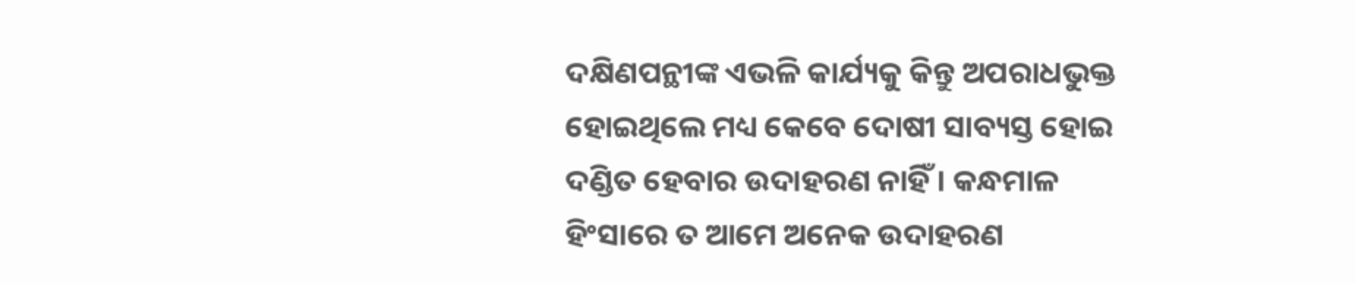ଦକ୍ଷିଣପନ୍ଥୀଙ୍କ ଏଭଳି କାର୍ଯ୍ୟକୁ କିନ୍ତୁ ଅପରାଧଭୁକ୍ତ ହୋଇଥିଲେ ମଧ୍ୟ କେବେ ଦୋଷୀ ସାବ୍ୟସ୍ତ ହୋଇ ଦଣ୍ଡିତ ହେବାର ଉଦାହରଣ ନାହିଁ । କନ୍ଧମାଳ ହିଂସାରେ ତ ଆମେ ଅନେକ ଉଦାହରଣ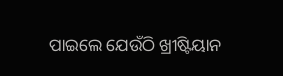ପାଇଲେ ଯେଉଁଠି ଖ୍ରୀଷ୍ଟିୟାନ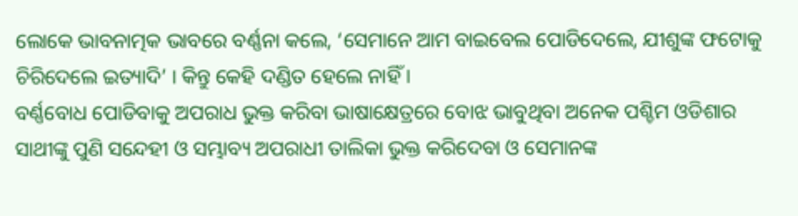ଲୋକେ ଭାବନାତ୍ମକ ଭାବରେ ବର୍ଣ୍ଣନା କଲେ, ‘ସେମାନେ ଆମ ବାଇବେଲ ପୋଡିଦେଲେ, ଯୀଶୁଙ୍କ ଫଟୋକୁ ଚିରିଦେଲେ ଇତ୍ୟାଦି’ । କିନ୍ତୁ କେହି ଦଣ୍ଡିତ ହେଲେ ନାହିଁ ।
ବର୍ଣ୍ଣବୋଧ ପୋଡିବାକୁ ଅପରାଧ ଭୁକ୍ତ କରିବା ଭାଷାକ୍ଷେତ୍ରରେ ବୋଝ ଭାବୁଥିବା ଅନେକ ପଶ୍ଚିମ ଓଡିଶାର ସାଥୀଙ୍କୁ ପୁଣି ସନ୍ଦେହୀ ଓ ସମ୍ଭାବ୍ୟ ଅପରାଧୀ ତାଲିକା ଭୁକ୍ତ କରିଦେବା ଓ ସେମାନଙ୍କ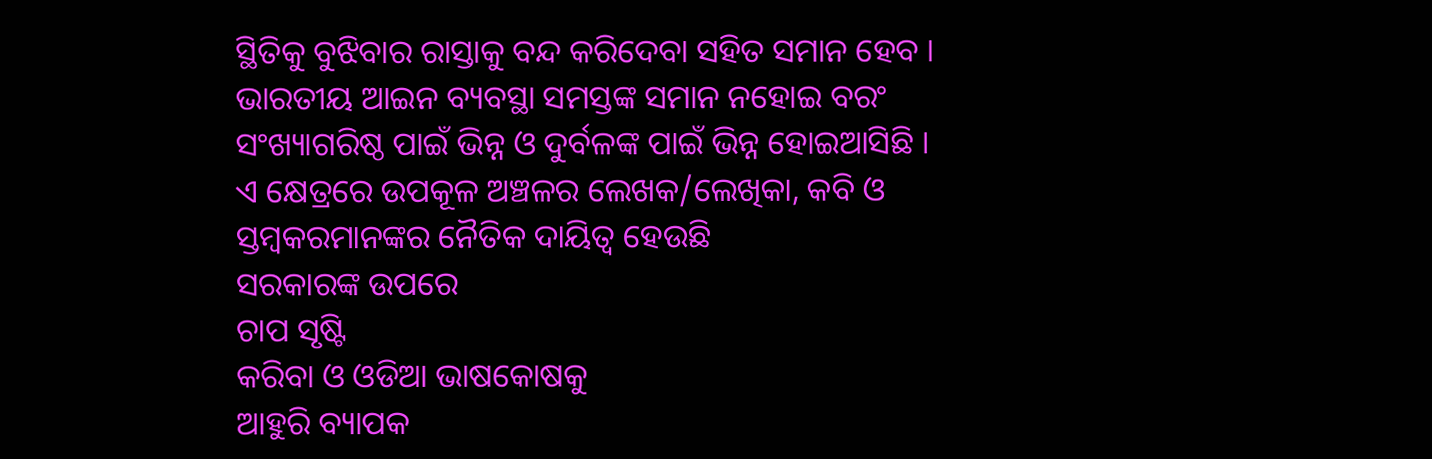ସ୍ଥିତିକୁ ବୁଝିବାର ରାସ୍ତାକୁ ବନ୍ଦ କରିଦେବା ସହିତ ସମାନ ହେବ ।
ଭାରତୀୟ ଆଇନ ବ୍ୟବସ୍ଥା ସମସ୍ତଙ୍କ ସମାନ ନହୋଇ ବରଂ ସଂଖ୍ୟାଗରିଷ୍ଠ ପାଇଁ ଭିନ୍ନ ଓ ଦୁର୍ବଳଙ୍କ ପାଇଁ ଭିନ୍ନ ହୋଇଆସିଛି ।
ଏ କ୍ଷେତ୍ରରେ ଉପକୂଳ ଅଞ୍ଚଳର ଲେଖକ/ଲେଖିକା, କବି ଓ ସ୍ତମ୍ବକରମାନଙ୍କର ନୈତିକ ଦାୟିତ୍ଵ ହେଉଛି
ସରକାରଙ୍କ ଉପରେ
ଚାପ ସୃଷ୍ଟି
କରିବା ଓ ଓଡିଆ ଭାଷକୋଷକୁ
ଆହୁରି ବ୍ୟାପକ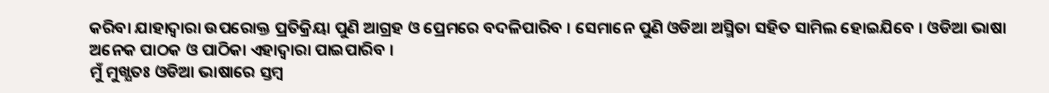କରିବା ଯାହାଦ୍ୱାରା ଉପରୋକ୍ତ ପ୍ରତିକ୍ରିୟା ପୁଣି ଆଗ୍ରହ ଓ ପ୍ରେମରେ ବଦଳିପାରିବ । ସେମାନେ ପୁଣି ଓଡିଆ ଅସ୍ମିତା ସହିତ ସାମିଲ ହୋଇଯିବେ । ଓଡିଆ ଭାଷା ଅନେକ ପାଠକ ଓ ପାଠିକା ଏହାଦ୍ବାରା ପାଇପାରିବ ।
ମୁଁ ମୁଖ୍ଯତଃ ଓଡିଆ ଭାଷାରେ ସ୍ତମ୍ବ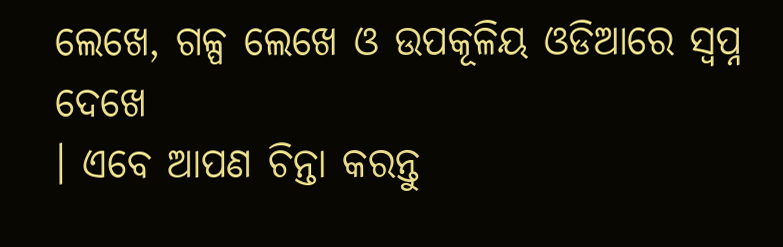ଲେଖେ, ଗଳ୍ପ ଲେଖେ ଓ ଉପକୂଳିୟ ଓଡିଆରେ ସ୍ଵପ୍ନ ଦେଖେ
। ଏବେ ଆପଣ ଚିନ୍ତା କରନ୍ତୁ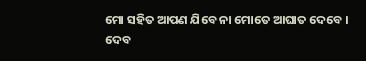ମୋ ସହିତ ଆପଣ ଯିବେ ନା ମୋତେ ଆଘାତ ଦେବେ ।
ଦେବ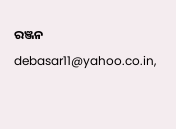ରଞ୍ଜନ
debasar11@yahoo.co.in,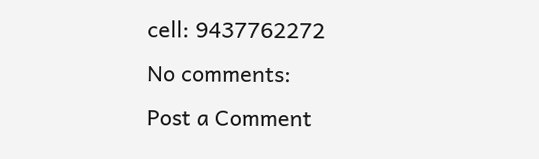cell: 9437762272
No comments:
Post a Comment